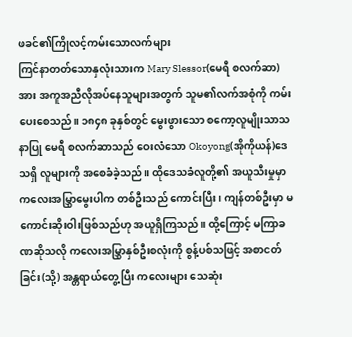ဖခင်၏ကြိုလင့်ကမ်းသောလက်များ
ကြင်နာတတ်သောနှလုံးသားက Mary Slessor(မေရီ စလက်ဆာ)အား အကူအညီလိုအပ်နေသူများအတွက် သူမ၏လက်အစုံကို ကမ်းပေးစေသည်။ ၁၈၄၈ ခုနှစ်တွင် မွေးဖွားသော စကော့လူမျိုးသာသနာပြု မေရီ စလက်ဆာသည် ဝေးလံသော Okoyong(အိုကိုယန်)ဒေသရှိ လူများကို အစေခံခဲ့သည်။ ထိုဒေသခံလူတို့၏ အယူသီးမှုမှာ ကလေးအမြွှာမွေးပါက တစ်ဦးသည် ကောင်းပြီး၊ ကျန်တစ်ဦးမှာ မကောင်းဆိုးဝါးဖြစ်သည်ဟု အယူရှိကြသည်။ ထို့ကြောင့် မကြာခဏဆိုသလို ကလေးအမြွှာနှစ်ဦးစလုံးကို စွန့်ပစ်သဖြင့် အစာငတ်ခြင်း(သို့) အန္တရာယ်တွေ့ပြီး ကလေးများ သေဆုံး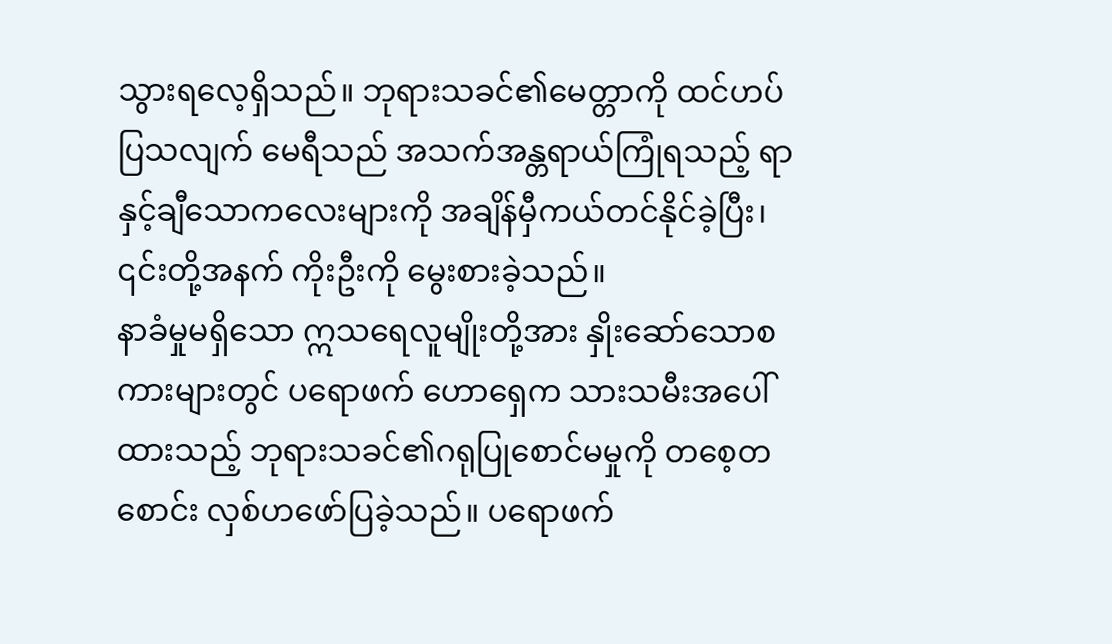သွားရလေ့ရှိသည်။ ဘုရားသခင်၏မေတ္တာကို ထင်ဟပ်ပြသလျက် မေရီသည် အသက်အန္တရာယ်ကြုံရသည့် ရာနှင့်ချီသောကလေးများကို အချိန်မှီကယ်တင်နိုင်ခဲ့ပြီး၊ ၎င်းတို့အနက် ကိုးဦးကို မွေးစားခဲ့သည်။
နာခံမှုမရှိသော ဣသရေလူမျိုးတို့အား နှိုးဆော်သောစကားများတွင် ပရောဖက် ဟောရှေက သားသမီးအပေါ်ထားသည့် ဘုရားသခင်၏ဂရုပြုစောင်မမှုကို တစေ့တစောင်း လှစ်ဟဖော်ပြခဲ့သည်။ ပရောဖက်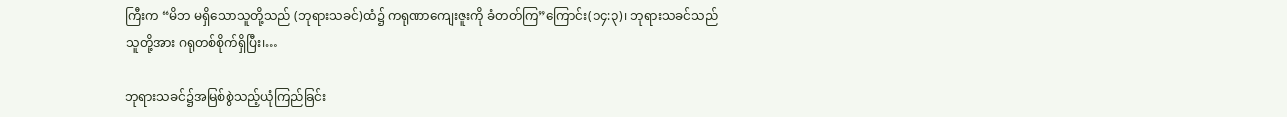ကြီးက “မိဘ မရှိသောသူတို့သည် (ဘုရားသခင်)ထံ၌ ကရုဏာကျေးဇူးကို ခံတတ်ကြ”ကြောင်း(၁၄:၃)၊ ဘုရားသခင်သည် သူတို့အား ဂရုတစ်စိုက်ရှိပြီး၊…

ဘုရားသခင်၌အမြစ်စွဲသည့်ယုံကြည်ခြင်း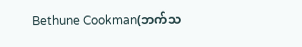Bethune Cookman(ဘက်သ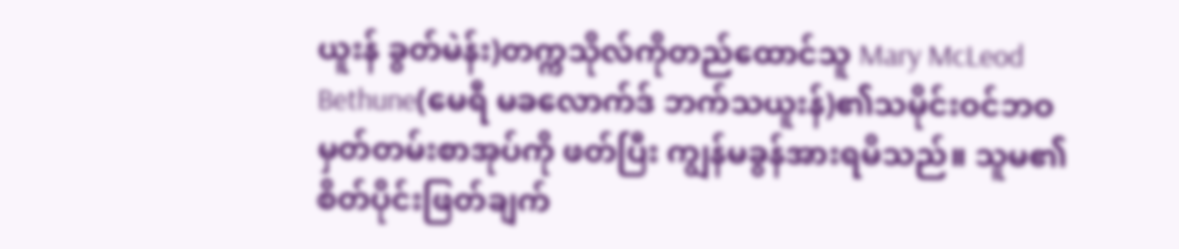ယူးန် ခွတ်မဲန်း)တက္ကသိုလ်ကိုတည်ထောင်သူ Mary McLeod Bethune(မေရီ မခလောက်ဒ် ဘက်သယူးန်)၏သမိုင်းဝင်ဘဝမှတ်တမ်းစာအုပ်ကို ဖတ်ပြီး ကျွန်မခွန်အားရမိသည်။ သူမ၏စိတ်ပိုင်းဖြတ်ချက်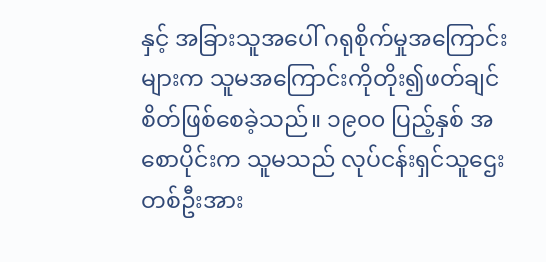နှင့် အခြားသူအပေါ် ဂရုစိုက်မှုအကြောင်းများက သူမအကြောင်းကိုတိုး၍ဖတ်ချင်စိတ်ဖြစ်စေခဲ့သည်။ ၁၉၀၀ ပြည့်နှစ် အစောပိုင်းက သူမသည် လုပ်ငန်းရှင်သူဌေးတစ်ဦးအား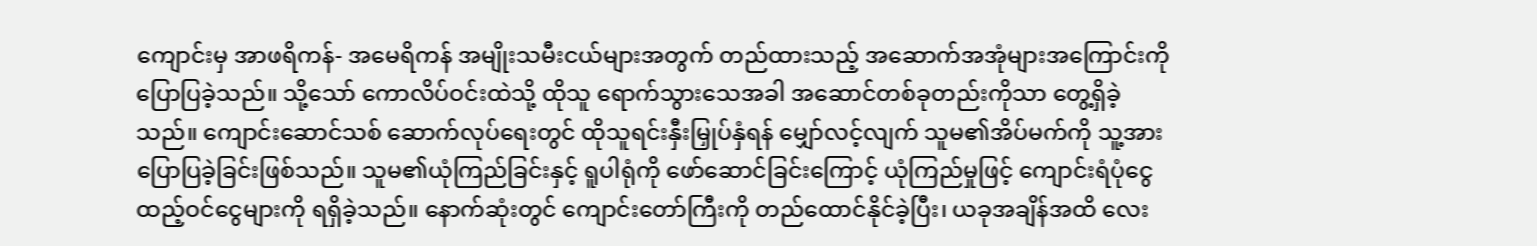ကျောင်းမှ အာဖရိကန်- အမေရိကန် အမျိုးသမီးငယ်များအတွက် တည်ထားသည့် အဆောက်အအုံများအကြောင်းကို ပြောပြခဲ့သည်။ သို့သော် ကောလိပ်ဝင်းထဲသို့ ထိုသူ ရောက်သွားသေအခါ အဆောင်တစ်ခုတည်းကိုသာ တွေ့ရှိခဲ့သည်။ ကျောင်းဆောင်သစ် ဆောက်လုပ်ရေးတွင် ထိုသူရင်းနှီးမြှုပ်နှံရန် မျှော်လင့်လျက် သူမ၏အိပ်မက်ကို သူ့အား ပြောပြခဲ့ခြင်းဖြစ်သည်။ သူမ၏ယုံကြည်ခြင်းနှင့် ရူပါရုံကို ဖော်ဆောင်ခြင်းကြောင့် ယုံကြည်မှုဖြင့် ကျောင်းရံပုံငွေ ထည့်ဝင်ငွေများကို ရရှိခဲ့သည်။ နောက်ဆုံးတွင် ကျောင်းတော်ကြီးကို တည်ထောင်နိုင်ခဲ့ပြီး၊ ယခုအချိန်အထိ လေး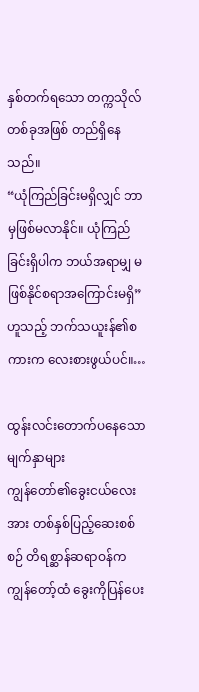နှစ်တက်ရသော တက္ကသိုလ်တစ်ခုအဖြစ် တည်ရှိနေသည်။
“ယုံကြည်ခြင်းမရှိလျှင် ဘာမှဖြစ်မလာနိုင်။ ယုံကြည်ခြင်းရှိပါက ဘယ်အရာမျှ မဖြစ်နိုင်စရာအကြောင်းမရှိ”ဟူသည့် ဘက်သယူးန်၏စကားက လေးစားဖွယ်ပင်။…

ထွန်းလင်းတောက်ပနေသောမျက်နှာများ
ကျွန်တော်၏ခွေးငယ်လေးအား တစ်နှစ်ပြည့်ဆေးစစ်စဉ် တိရစ္ဆာန်ဆရာဝန်က ကျွန်တော့်ထံ ခွေးကိုပြန်ပေး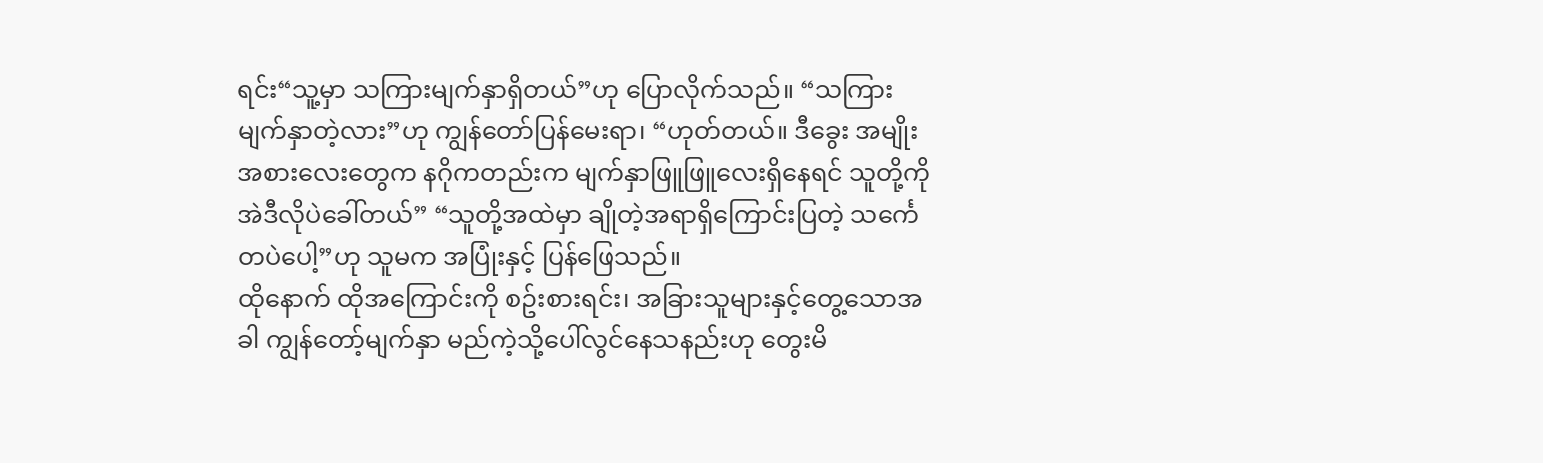ရင်း“သူ့မှာ သကြားမျက်နှာရှိတယ်”ဟု ပြောလိုက်သည်။ “သကြားမျက်နှာတဲ့လား”ဟု ကျွန်တော်ပြန်မေးရာ၊ “ဟုတ်တယ်။ ဒီခွေး အမျိုးအစားလေးတွေက နဂိုကတည်းက မျက်နှာဖြူဖြူလေးရှိနေရင် သူတို့ကို အဲဒီလိုပဲခေါ်တယ်” “သူတို့အထဲမှာ ချိုတဲ့အရာရှိကြောင်းပြတဲ့ သင်္ကေတပဲပေါ့”ဟု သူမက အပြုံးနှင့် ပြန်ဖြေသည်။
ထိုနောက် ထိုအကြောင်းကို စဥ်းစားရင်း၊ အခြားသူများနှင့်တွေ့သောအခါ ကျွန်တော့်မျက်နှာ မည်ကဲ့သို့ပေါ်လွင်နေသနည်းဟု တွေးမိ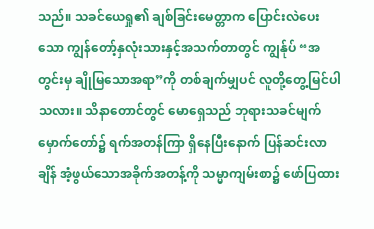သည်။ သခင်ယေရှု၏ ချစ်ခြင်းမေတ္တာက ပြောင်းလဲပေးသော ကျွန်တော့်နှလုံးသားနှင့်အသက်တာတွင် ကျွန်ုပ် “အတွင်းမှ ချိုမြသောအရာ”ကို တစ်ချက်မျှပင် လူတို့တွေ့မြင်ပါသလား။ သိနာတောင်တွင် မောရှေသည် ဘုရားသခင်မျက်မှောက်တော်၌ ရက်အတန်ကြာ ရှိနေပြီးနောက် ပြန်ဆင်းလာချိန် အံ့ဖွယ်သောအခိုက်အတန့်ကို သမ္မာကျမ်းစာ၌ ဖော်ပြထား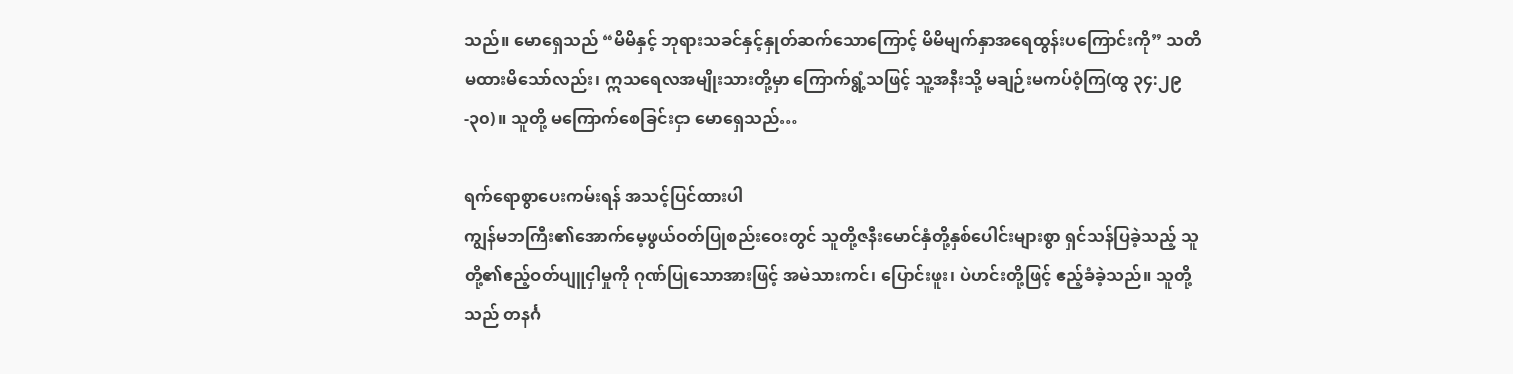သည်။ မောရှေသည် “မိမိနှင့် ဘုရားသခင်နှင့်နှုတ်ဆက်သောကြောင့် မိမိမျက်နှာအရေထွန်းပကြောင်းကို” သတိမထားမိသော်လည်း၊ ဣသရေလအမျိုးသားတို့မှာ ကြောက်ရွံ့သဖြင့် သူ့အနီးသို့ မချဉ်းမကပ်ဝံ့ကြ(ထွ ၃၄:၂၉-၃၀)။ သူတို့ မကြောက်စေခြင်းငှာ မောရှေသည်…

ရက်ရောစွာပေးကမ်းရန် အသင့်ပြင်ထားပါ
ကျွန်မဘကြီး၏အောက်မေ့ဖွယ်ဝတ်ပြုစည်းဝေးတွင် သူတို့ဇနီးမောင်နှံတို့နှစ်ပေါင်းများစွာ ရှင်သန်ပြခဲ့သည့် သူတို့၏ဧည့်ဝတ်ပျူငှါမှုကို ဂုဏ်ပြုသောအားဖြင့် အမဲသားကင်၊ ပြောင်းဖူး၊ ပဲဟင်းတို့ဖြင့် ဧည့်ခံခဲ့သည်။ သူတို့သည် တနင်္ဂ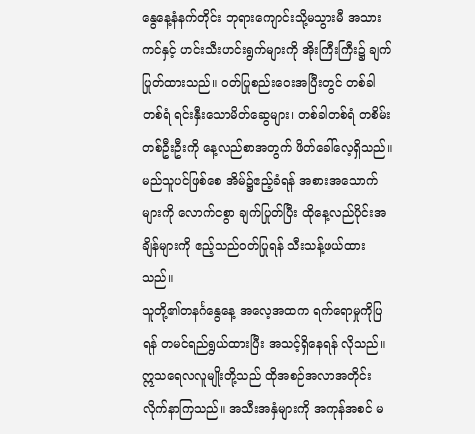နွေနေ့နံနက်တိုင်း ဘုရားကျောင်းသို့မသွားမီ အသားကင်နှင့် ဟင်းသီးဟင်းရွက်များကို အိုးကြီးကြီး၌ ချက်ပြုတ်ထားသည်။ ဝတ်ပြုစည်းဝေးအပြီးတွင် တစ်ခါတစ်ရံ ရင်းနှီးသောမိတ်ဆွေများ၊ တစ်ခါတစ်ရံ တစိမ်းတစ်ဦးဦးကို နေ့လည်စာအတွက် ဖိတ်ခေါ်လေ့ရှိသည်။ မည်သူပင်ဖြစ်စေ အိမ်၌ဧည့်ခံရန် အစားအသောက်များကို လောက်ငစွာ ချက်ပြုတ်ပြီး ထိုနေ့လည်ပိုင်းအချိန်များကို ဧည့်သည်ဝတ်ပြုရန် သီးသန့်ဖယ်ထားသည်။
သူတို့၏တနင်္ဂနွေနေ့ အလေ့အထက ရက်ရောမှုကိုပြရန် တမင်ရည်ရွယ်ထားပြီး အသင့်ရှိနေရန် လိုသည်။ ဣသရေလလူမျိုးတို့သည် ထိုအစဉ်အလာအတိုင်း လိုက်နာကြသည်။ အသီးအနှံများကို အကုန်အစင် မ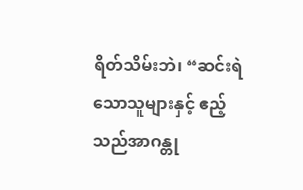ရိတ်သိမ်းဘဲ၊ “ဆင်းရဲသောသူများနှင့် ဧည့်သည်အာဂန္တု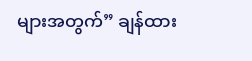များအတွက်” ချန်ထား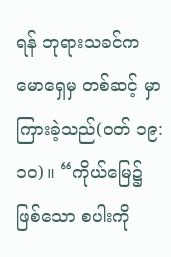ရန် ဘုရားသခင်က မောရှေမှ တစ်ဆင့် မှာကြားခဲ့သည်(ဝတ် ၁၉:၁၀)။ “ကိုယ်မြေ၌ဖြစ်သော စပါးကို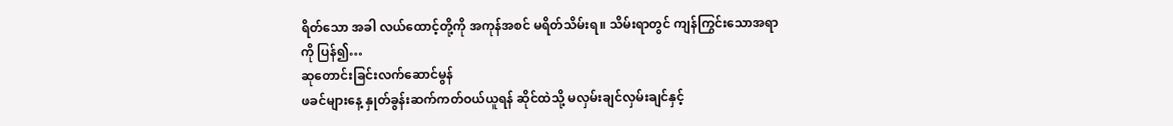ရိတ်သော အခါ လယ်ထောင့်တို့ကို အကုန်အစင် မရိတ်သိမ်းရ။ သိမ်းရာတွင် ကျန်ကြွင်းသောအရာကို ပြန်၍…
ဆုတောင်းခြင်းလက်ဆောင်မွန်
ဖခင်များနေ့ နှုတ်ခွန်းဆက်ကတ်ဝယ်ယူရန် ဆိုင်ထဲသို့ မလှမ်းချင်လှမ်းချင်နှင့်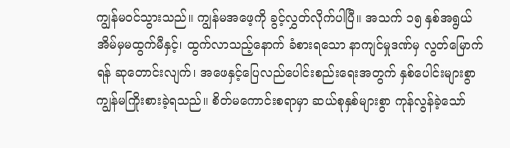ကျွန်မဝင်သွားသည်။ ကျွန်မအဖေ့ကို ခွင့်လွှတ်လိုက်ပါပြီ။ အသက် ၁၅ နှစ်အရွယ် အိမ်မှမထွက်မီနှင့်၊ ထွက်လာသည့်နောက် ခံစားရသော နာကျင်မှုဒဏ်မှ လွတ်မြောက်ရန် ဆုတောင်းလျက်၊ အဖေနှင့်ပြေလည်ပေါင်းစည်းရေးအတွက် နှစ်ပေါင်းများစွာ ကျွန်မကြိုးစားခဲ့ရသည်။ စိတ်မကောင်းစရာမှာ ဆယ်စုနှစ်များစွာ ကုန်လွန်ခဲ့သော်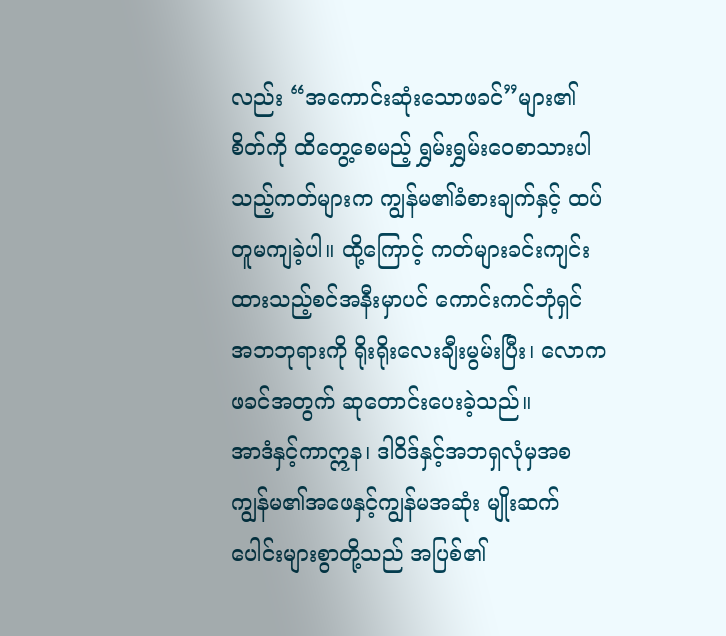လည်း “အကောင်းဆုံးသောဖခင်”များ၏စိတ်ကို ထိတွေ့စေမည့် ရွှမ်းရွှမ်းဝေစာသားပါသည့်ကတ်များက ကျွန်မ၏ခံစားချက်နှင့် ထပ်တူမကျခဲ့ပါ။ ထို့ကြောင့် ကတ်များခင်းကျင်းထားသည့်စင်အနီးမှာပင် ကောင်းကင်ဘုံရှင် အဘဘုရားကို ရိုးရိုးလေးချီးမွမ်းပြီး၊ လောကဖခင်အတွက် ဆုတောင်းပေးခဲ့သည်။
အာဒံနှင့်ကာဣန၊ ဒါဝိဒ်နှင့်အဘရှလုံမှအစ ကျွန်မ၏အဖေနှင့်ကျွန်မအဆုံး မျိုးဆက်ပေါင်းများစွာတို့သည် အပြစ်၏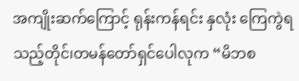အကျိုးဆက်ကြောင့် ရုန်းကန်ရင်း နှလုံး ကြေကွဲရသည့်တိုင်၊တမန်တော်ရှင်ပေါလုက “မိဘစ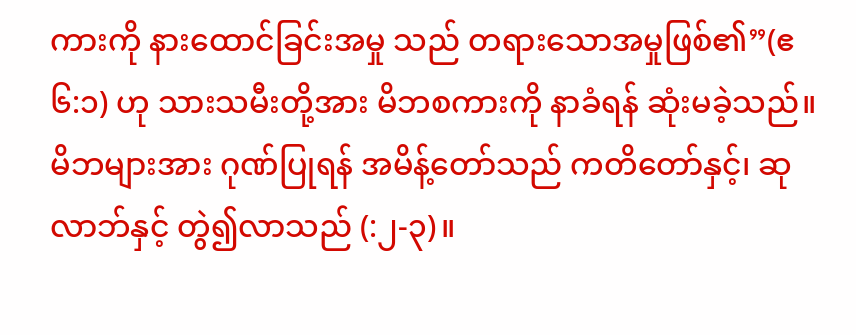ကားကို နားထောင်ခြင်းအမှု သည် တရားသောအမှုဖြစ်၏”(ဧ ၆:၁) ဟု သားသမီးတို့အား မိဘစကားကို နာခံရန် ဆုံးမခဲ့သည်။ မိဘများအား ဂုဏ်ပြုရန် အမိန့်တော်သည် ကတိတော်နှင့်၊ ဆုလာဘ်နှင့် တွဲ၍လာသည် (:၂-၃)။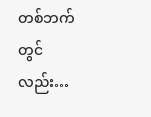တစ်ဘက်တွင်လည်း…